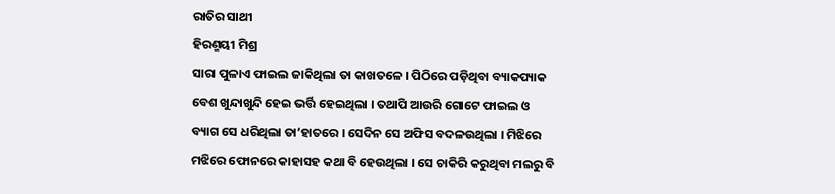ରାତିର ସାଥୀ
ହିରଣ୍ମୟୀ ମିଶ୍ର
ସାରା ପୁଳାଏ ଫାଇଲ ଜାକିଥିଲା ତା କାଖତଳେ । ପିଠିରେ ପଡ଼ିଥିବା ବ୍ୟାକପ୍ୟାକ ବେଶ ଖୁନ୍ଦାଖୁନ୍ଦି ହେଇ ଭର୍ତ୍ତି ହେଇଥିଲା । ତଥାପି ଆଉରି ଗୋଟେ ଫାଇଲ ଓ ବ୍ୟାଗ ସେ ଧରିଥିଲା ତା’ହାତରେ । ସେଦିନ ସେ ଅଫିସ ବଦଳଉଥିଲା । ମିଝିରେ ମଝିରେ ଫୋନରେ କାହାସହ କଥା ବି ହେଉଥିଲା । ସେ ଚାକିରି କରୁଥିବା ମଲରୁ ବି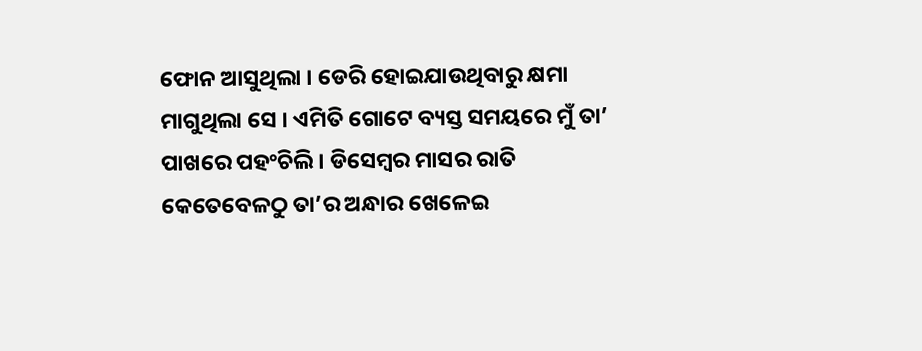ଫୋନ ଆସୁଥିଲା । ଡେରି ହୋଇଯାଉଥିବାରୁ କ୍ଷମା ମାଗୁଥିଲା ସେ । ଏମିତି ଗୋଟେ ବ୍ୟସ୍ତ ସମୟରେ ମୁଁ ତା’ ପାଖରେ ପହଂଚିଲି । ଡିସେମ୍ବର ମାସର ରାତି କେତେବେଳଠୁ ତା’ର ଅନ୍ଧାର ଖେଳେଇ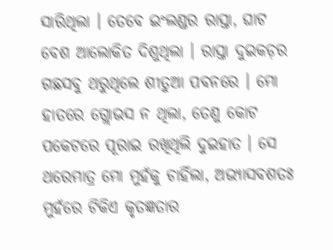ସାରିଥିଲା । ତେବେ ଇଂଲଣ୍ଡର ରାସ୍ତା, ଘାଟ ବେଶ ଆଲୋକିତ ଦିଶୁଥିଲା । ରାସ୍ତା ଦୁଇକଡ଼ର ଗଛସବୁ ଥରୁଥିଲେ ଶୀତୁଆ ପବନରେ । ମୋ ହାତରେ ଗ୍ଲୋଭସ ନ ଥିଲା, ତେଣୁ କୋଟ ପକେଟରେ ପୂରାଇ ରଖିଥିଲି ଦୁଇହାତ । ସେ ଥରେମାତ୍ର ମୋ ମୁହଁକୁ ଚାହିଁଲା, ଅଭ୍ୟାସବଶତଃ ମୁହଁରେ ଟିକିଏ କୃତଜ୍ଞତାର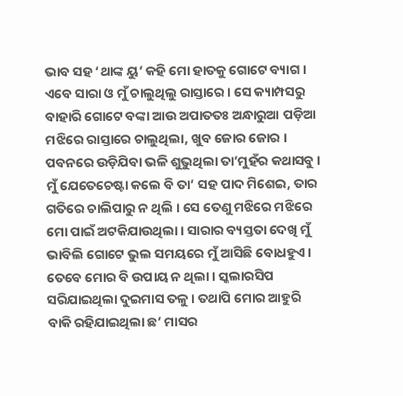ଭାବ ସହ ‘ଥାଙ୍କ ୟୁ’ କହି ମୋ ହାତକୁ ଗୋଟେ ବ୍ୟାଗ ।
ଏବେ ସାରା ଓ ମୁଁ ଚାଲୁଥିଲୁ ରାସ୍ତାରେ । ସେ କ୍ୟାମ୍ପସରୁ ବାହାରି ଗୋଟେ ବଙ୍କା ଆଉ ଅପାତତଃ ଅନ୍ଧାରୁଆ ପଡ଼ିଆ ମଝିରେ ରାସ୍ତାରେ ଚାଲୁଥିଲା, ଖୁବ ଜୋର ଜୋର । ପବନରେ ଉଡ଼ିଯିବା ଭଳି ଶୁଭୁଥିଲା ତା’ମୁହଁର କଥାସବୁ । ମୁଁ ଯେତେଚେଷ୍ଟା କଲେ ବି ତା’ ସହ ପାଦ ମିଶେଇ, ତାର ଗତିରେ ଚାଲିପାରୁ ନ ଥିଲି । ସେ ତେଣୁ ମଝିରେ ମଝିରେ ମୋ ପାଇଁ ଅଟକିଯାଉଥିଲା । ସାରାର ବ୍ୟସ୍ତତା ଦେଖି ମୁଁ ଭାବିଲି ଗୋଟେ ଭୁଲ ସମୟରେ ମୁଁ ଆସିଛି ବୋଧହୁଏ । ତେବେ ମୋର ବି ଉପାୟ ନ ଥିଲା । ସ୍କଲାରସିପ ସରିଯାଇଥିଲା ଦୁଇମାସ ତଳୁ । ତଥାପି ମୋର ଆହୁରି ବାକି ରହିଯାଇଥିଲା ଛ’ ମାସର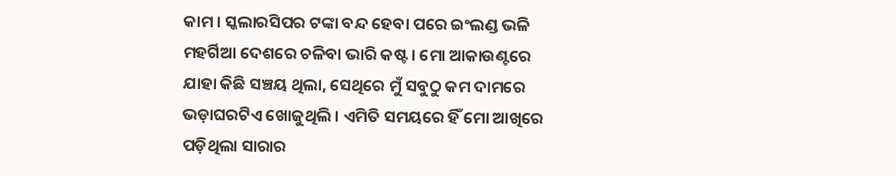କାମ । ସ୍କଲାରସିପର ଟଙ୍କା ବନ୍ଦ ହେବା ପରେ ଇଂଲଣ୍ଡ ଭଳି ମହର୍ଗିଆ ଦେଶରେ ଚଳିବା ଭାରି କଷ୍ଟ । ମୋ ଆକାଉଣ୍ଟରେ ଯାହା କିଛି ସଞ୍ଚୟ ଥିଲା, ସେଥିରେ ମୁଁ ସବୁଠୁ କମ ଦାମରେ ଭଡ଼ାଘରଟିଏ ଖୋଜୁଥିଲି । ଏମିତି ସମୟରେ ହିଁ ମୋ ଆଖିରେ ପଡ଼ିଥିଲା ସାରାର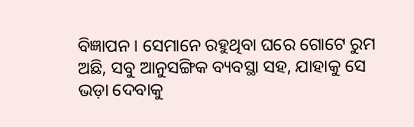ବିଜ୍ଞାପନ । ସେମାନେ ରହୁଥିବା ଘରେ ଗୋଟେ ରୁମ ଅଛି, ସବୁ ଆନୁସଙ୍ଗିକ ବ୍ୟବସ୍ଥା ସହ, ଯାହାକୁ ସେ ଭଡ଼ା ଦେବାକୁ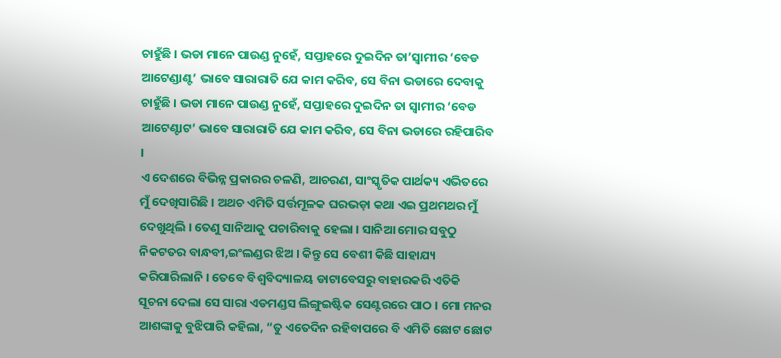ଚାହୁଁଛି । ଭଡା ମାନେ ପାଉଣ୍ଡ ନୁହେଁ, ସପ୍ତାହରେ ଦୁଇଦିନ ତା’ସ୍ୱାମୀର ‘ବେଡ ଆଟେଣ୍ଡାଣ୍ଟ’ ଭାବେ ସାରାରାତି ଯେ କାମ କରିବ, ସେ ବିନା ଭଡାରେ ଦେବାକୁ ଚାହୁଁଛି । ଭଡା ମାନେ ପାଉଣ୍ଡ ନୁହେଁ, ସପ୍ତାହରେ ଦୁଇଦିନ ତା ସ୍ୱାମୀର ‘ବେଡ ଆଟେଣ୍ଟାଟ’ ଭାବେ ସାରାରାତି ଯେ କାମ କରିବ, ସେ ବିନା ଭଡାରେ ରହିପାରିବ ।
ଏ ଦେଶରେ ବିଭିନ୍ନ ପ୍ରକାରର ଚଳଣି, ଆଚରଣ, ସାଂସ୍କୃତିକ ପାର୍ଥକ୍ୟ ଏଭିତରେ ମୁଁ ଦେଖିସାରିଛି । ଅଥଚ ଏମିତି ସର୍ତ୍ତମୂଳକ ଘରଭଡ଼ା କଥା ଏଇ ପ୍ରଥମଥର ମୁଁ ଦେଖୁଥିଲି । ତେଣୁ ସାନିଆକୁ ପଚାରିବାକୁ ହେଲା । ସାନିଆ ମୋର ସବୁଠୁ ନିକଟତର ବାନ୍ଧବୀ,ଇଂଲଣ୍ଡର ଝିଅ । କିନ୍ତୁ ସେ ବେଶୀ କିଛି ସାହାଯ୍ୟ କରିପାରିଲାନି । ତେବେ ବିଶ୍ୱବିଦ୍ୟାଳୟ ଡାଟାବେସରୁ ବାହାରକରି ଏତିକି ସୂଚନା ଦେଲା ସେ ସାରା ଏଡମଣ୍ଡସ ଲିଙ୍ଗୁଇଷ୍ଟିକ ସେଣ୍ଟରରେ ପାଠ । ମୋ ମନର ଆଶଙ୍କାକୁ ବୁଝିପାରି କହିଲା, “ତୁ ଏତେଦିନ ରହିବାପରେ ବି ଏମିତି ଛୋଟ ଛୋଟ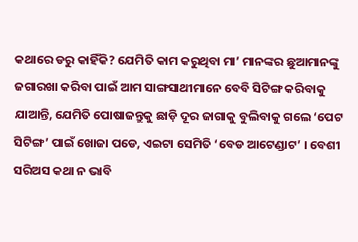କଥାରେ ଡରୁ କାହିଁକି? ଯେମିତି କାମ କରୁଥିବା ମା’ ମାନଙ୍କର ଛୁଆମାନଙ୍କୁ ଜଗାରଖା କରିବା ପାଇଁ ଆମ ସାଙ୍ଗସାଥୀମାନେ ବେବି ସିଟିଙ୍ଗ କରିବାକୁ ଯାଆନ୍ତି, ଯେମିତି ପୋଷାଜନ୍ତୁକୁ ଛାଡ଼ି ଦୂର ଜାଗାକୁ ବୁଲିବାକୁ ଗଲେ ‘ପେଟ ସିଟିଙ୍ଗ’ ପାଇଁ ଖୋଜା ପଡେ, ଏଇଟା ସେମିତି ‘ବେଡ ଆଟେଣ୍ଡାଟ’ । ବେଶୀ ସରିଅସ କଥା ନ ଭାବି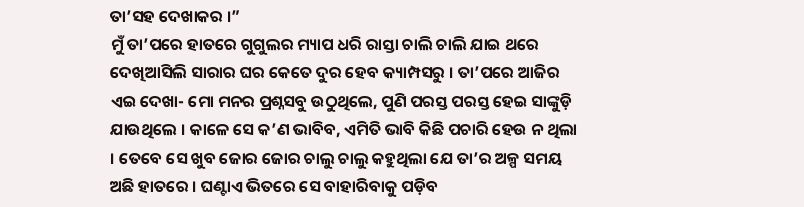ତା’ସହ ଦେଖାକର ।”
ମୁଁ ତା’ପରେ ହାତରେ ଗୁଗୁଲର ମ୍ୟାପ ଧରି ରାସ୍ତା ଚାଲି ଚାଲି ଯାଇ ଥରେ ଦେଖିଆସିଲି ସାରାର ଘର କେତେ ଦୁର ହେବ କ୍ୟାମ୍ପସରୁ । ତା’ପରେ ଆଜିର ଏଇ ଦେଖା- ମୋ ମନର ପ୍ରଶ୍ନସବୁ ଉଠୁଥିଲେ, ପୁଣି ପରସ୍ତ ପରସ୍ତ ହେଇ ସାଙ୍କୁଡ଼ି ଯାଉଥିଲେ । କାଳେ ସେ କ’ଣ ଭାବିବ, ଏମିତି ଭାବି କିଛି ପଚାରି ହେଉ ନ ଥିଲା । ତେବେ ସେ ଖୁବ ଜୋର ଜୋର ଚାଲୁ ଚାଲୁ କହୁଥିଲା ଯେ ତା’ର ଅଳ୍ପ ସମୟ ଅଛି ହାତରେ । ଘଣ୍ଟାଏ ଭିତରେ ସେ ବାହାରିବାକୁ ପଡ଼ିବ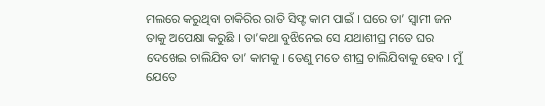ମଲରେ କରୁଥିବା ଚାକିରିର ରାତି ସିଫ୍ଟ କାମ ପାଇଁ । ଘରେ ତା’ ସ୍ୱାମୀ ଜନ ତାକୁ ଅପେକ୍ଷା କରୁଛି । ତା’କଥା ବୁଝିନେଇ ସେ ଯଥାଶୀଘ୍ର ମତେ ଘର ଦେଖେଇ ଚାଲିଯିବ ତା’ କାମକୁ । ତେଣୁ ମତେ ଶୀଘ୍ର ଚାଲିଯିବାକୁ ହେବ । ମୁଁ ଯେତେ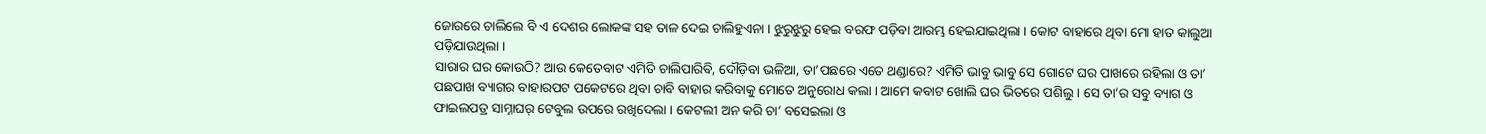ଜୋରରେ ଚାଲିଲେ ବି ଏ ଦେଶର ଲୋକଙ୍କ ସହ ତାଳ ଦେଇ ଚାଲିହୁଏନା । ଝୁରୁଝୁରୁ ହେଇ ବରଫ ପଡ଼ିବା ଆରମ୍ଭ ହେଇଯାଇଥିଲା । କୋଟ ବାହାରେ ଥିବା ମୋ ହାତ କାଲୁଆ ପଡ଼ିଯାଉଥିଲା ।
ସାରାର ଘର କୋଉଠି? ଆଉ କେତେବାଟ ଏମିତି ଚାଲିପାରିବି, ଦୌଡ଼ିବା ଭଳିଆ, ତା’ପଛରେ ଏତେ ଥଣ୍ଡାରେ? ଏମିତି ଭାବୁ ଭାବୁ ସେ ଗୋଟେ ଘର ପାଖରେ ରହିଲା ଓ ତା’ ପଛପାଖ ବ୍ୟାଗର ବାହାରପଟ ପକେଟରେ ଥିବା ଚାବି ବାହାର କରିବାକୁ ମୋତେ ଅନୁରୋଧ କଲା । ଆମେ କବାଟ ଖୋଲି ଘର ଭିତରେ ପଶିଲୁ । ସେ ତା’ର ସବୁ ବ୍ୟାଗ ଓ ଫାଇଲପତ୍ର ସାମ୍ନାଘର୍ ଟେବୁଲ ଉପରେ ରଖିଦେଲା । କେଟଲୀ ଅନ କରି ଚା’ ବସେଇଲା ଓ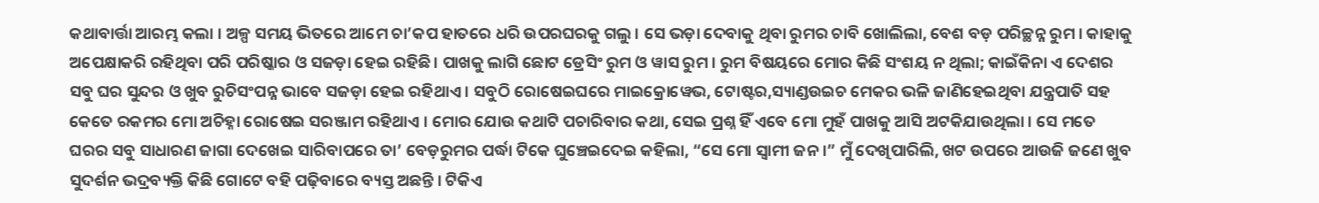କଥାବାର୍ତ୍ତା ଆରମ୍ଭ କଲା । ଅଳ୍ପ ସମୟ ଭିତରେ ଆମେ ଚା’କପ ହାତରେ ଧରି ଉପରଘରକୁ ଗଲୁ । ସେ ଭଡ଼ା ଦେବାକୁ ଥିବା ରୁମର ଚାବି ଖୋଲିଲା, ବେଶ ବଡ଼ ପରିଚ୍ଛନ୍ନ ରୁମ । କାହାକୁ ଅପେକ୍ଷାକରି ରହିଥିବା ପରି ପରିଷ୍କାର ଓ ସଜଡ଼ା ହେଇ ରହିଛି । ପାଖକୁ ଲାଗି ଛୋଟ ଡ୍ରେସିଂ ରୁମ ଓ ୱାସ ରୁମ । ରୁମ ବିଷୟରେ ମୋର କିଛି ସଂଶୟ ନ ଥିଲା; କାଇଁକିନା ଏ ଦେଶର ସବୁ ଘର ସୁନ୍ଦର ଓ ଖୁବ ରୁଚିସଂପନ୍ନ ଭାବେ ସଜଡ଼ା ହେଇ ରହିଥାଏ । ସବୁଠି ରୋଷେଇଘରେ ମାଇକ୍ରୋୱେଭ, ଟୋଷ୍ଟର,ସ୍ୟାଣ୍ଡଉଇଚ ମେକର ଭଳି ଜାଣିହେଇଥିବା ଯନ୍ତ୍ରପାତି ସହ କେତେ ରକମର ମୋ ଅଚିହ୍ନା ରୋଷେଇ ସରଞ୍ଜାମ ରହିଥାଏ । ମୋର ଯୋଉ କଥାଟି ପଚାରିବାର କଥା, ସେଇ ପ୍ରଶ୍ନ ହିଁ ଏବେ ମୋ ମୁହଁ ପାଖକୁ ଆସି ଅଟକିଯାଉଥିଲା । ସେ ମତେ ଘରର ସବୁ ସାଧାରଣ ଜାଗା ଦେଖେଇ ସାରିବାପରେ ତା’ ବେଡ଼ରୁମର ପର୍ଦ୍ଧା ଟିକେ ଘୁଞ୍ଚେଇଦେଇ କହିଲା, “ସେ ମୋ ସ୍ୱାମୀ ଜନ ।” ମୁଁ ଦେଖିପାରିଲି, ଖଟ ଉପରେ ଆଉଜି ଜଣେ ଖୁବ ସୁଦର୍ଶନ ଭଦ୍ରବ୍ୟକ୍ତି କିଛି ଗୋଟେ ବହି ପଢ଼ିବାରେ ବ୍ୟସ୍ତ ଅଛନ୍ତି । ଟିକିଏ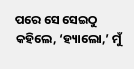ପରେ ସେ ସେଇଠୁ କହିଲେ, ‘ହ୍ୟାଲୋ,’ ମୁଁ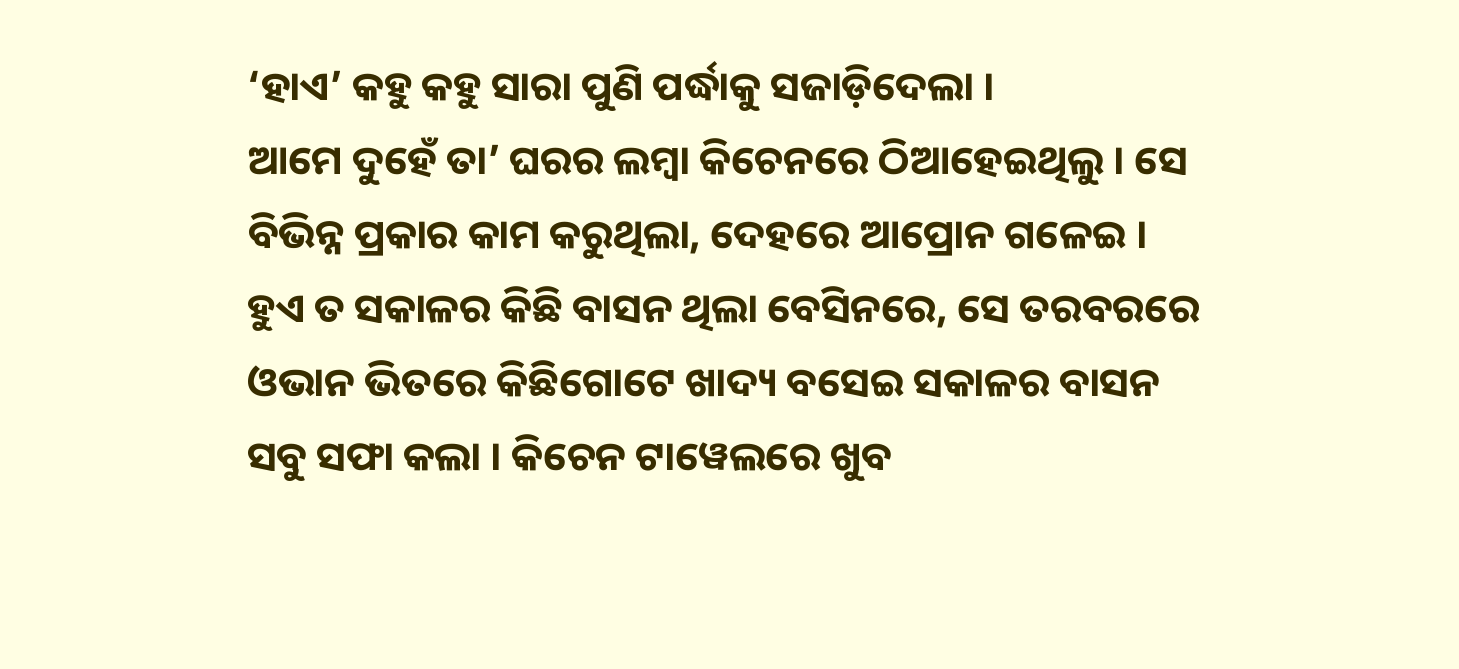‘ହାଏ’ କହୁ କହୁ ସାରା ପୁଣି ପର୍ଦ୍ଧାକୁ ସଜାଡ଼ିଦେଲା ।
ଆମେ ଦୁହେଁ ତା’ ଘରର ଲମ୍ବା କିଚେନରେ ଠିଆହେଇଥିଲୁ । ସେ ବିଭିନ୍ନ ପ୍ରକାର କାମ କରୁଥିଲା, ଦେହରେ ଆପ୍ରୋନ ଗଳେଇ । ହୁଏ ତ ସକାଳର କିଛି ବାସନ ଥିଲା ବେସିନରେ, ସେ ତରବରରେ ଓଭାନ ଭିତରେ କିଛିଗୋଟେ ଖାଦ୍ୟ ବସେଇ ସକାଳର ବାସନ ସବୁ ସଫା କଲା । କିଚେନ ଟାୱେଲରେ ଖୁବ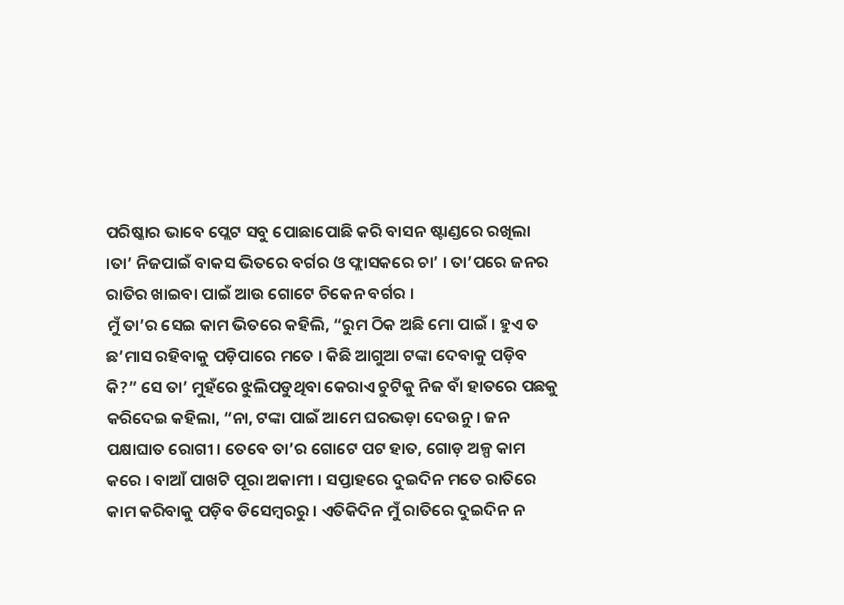ପରିଷ୍କାର ଭାବେ ପ୍ଲେଟ ସବୁ ପୋଛାପୋଛି କରି ବାସନ ଷ୍ଟାଣ୍ଡରେ ରଖିଲା ।ତା’ ନିଜପାଇଁ ବାକସ ଭିତରେ ବର୍ଗର ଓ ଫ୍ଲାସକରେ ଚା’ । ତା’ପରେ ଜନର ରାତିର ଖାଇବା ପାଇଁ ଆଉ ଗୋଟେ ଚିକେନ ବର୍ଗର ।
ମୁଁ ତା’ର ସେଇ କାମ ଭିତରେ କହିଲି, “ରୁମ ଠିକ ଅଛି ମୋ ପାଇଁ । ହୁଏ ତ ଛ’ମାସ ରହିବାକୁ ପଡ଼ିପାରେ ମତେ । କିଛି ଆଗୁଆ ଟଙ୍କା ଦେବାକୁ ପଡ଼ିବ କି?” ସେ ତା’ ମୁହଁରେ ଝୁଲିପଡୁଥିବା କେରାଏ ଚୁଟିକୁ ନିଜ ବାଁ ହାତରେ ପଛକୁ କରିଦେଇ କହିଲା, “ନା, ଟଙ୍କା ପାଇଁ ଆମେ ଘରଭଡ଼ା ଦେଉନୁ । ଜନ ପକ୍ଷାଘାତ ରୋଗୀ । ତେବେ ତା’ର ଗୋଟେ ପଟ ହାତ, ଗୋଡ଼ ଅଳ୍ପ କାମ କରେ । ବାଆଁ ପାଖଟି ପୂରା ଅକାମୀ । ସପ୍ତାହରେ ଦୁଇଦିନ ମତେ ରାତିରେ କାମ କରିବାକୁ ପଡ଼ିବ ଡିସେମ୍ବରରୁ । ଏତିକିଦିନ ମୁଁ ରାତିରେ ଦୁଇଦିନ ନ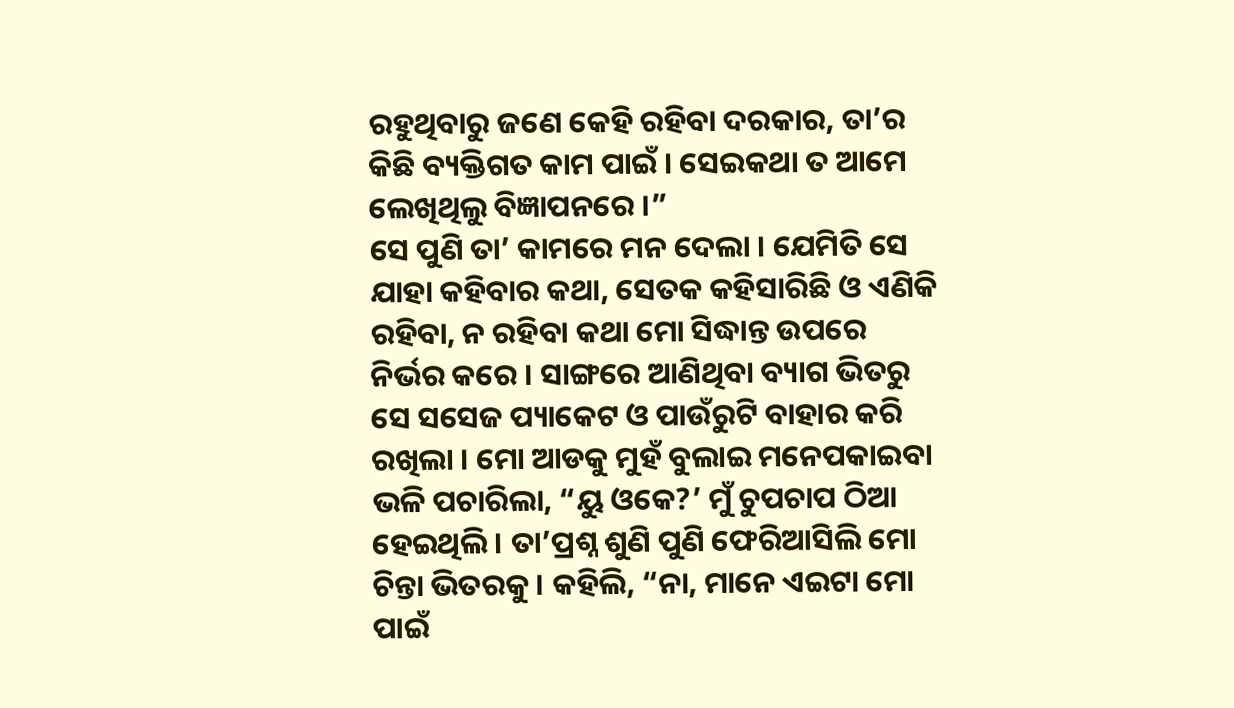ରହୁଥିବାରୁ ଜଣେ କେହି ରହିବା ଦରକାର, ତା’ର କିଛି ବ୍ୟକ୍ତିଗତ କାମ ପାଇଁ । ସେଇକଥା ତ ଆମେ ଲେଖିଥିଲୁ ବିଜ୍ଞାପନରେ ।”
ସେ ପୁଣି ତା’ କାମରେ ମନ ଦେଲା । ଯେମିତି ସେ ଯାହା କହିବାର କଥା, ସେତକ କହିସାରିଛି ଓ ଏଣିକି ରହିବା, ନ ରହିବା କଥା ମୋ ସିଦ୍ଧାନ୍ତ ଉପରେ ନିର୍ଭର କରେ । ସାଙ୍ଗରେ ଆଣିଥିବା ବ୍ୟାଗ ଭିତରୁ ସେ ସସେଜ ପ୍ୟାକେଟ ଓ ପାଉଁରୁଟି ବାହାର କରି ରଖିଲା । ମୋ ଆଡକୁ ମୁହଁ ବୁଲାଇ ମନେପକାଇବା ଭଳି ପଚାରିଲା, “ୟୁ ଓକେ?’ ମୁଁ ଚୁପଚାପ ଠିଆ ହେଇଥିଲି । ତା’ପ୍ରଶ୍ନ ଶୁଣି ପୁଣି ଫେରିଆସିଲି ମୋ ଚିନ୍ତା ଭିତରକୁ । କହିଲି, “ନା, ମାନେ ଏଇଟା ମୋ ପାଇଁ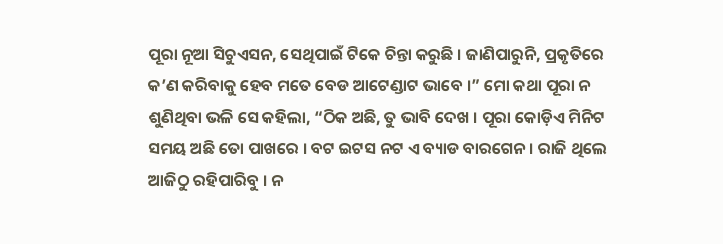ପୂରା ନୂଆ ସିଚୁଏସନ, ସେଥିପାଇଁ ଟିକେ ଚିନ୍ତା କରୁଛି । ଜାଣିପାରୁନି, ପ୍ରକୃତିରେ କ’ଣ କରିବାକୁ ହେବ ମତେ ବେଡ ଆଟେଣ୍ଡାଟ ଭାବେ ।” ମୋ କଥା ପୂରା ନ ଶୁଣିଥିବା ଭଳି ସେ କହିଲା, “ଠିକ ଅଛି, ତୁ ଭାବି ଦେଖ । ପୂରା କୋଡ଼ିଏ ମିନିଟ ସମୟ ଅଛି ତୋ ପାଖରେ । ବଟ ଇଟସ ନଟ ଏ ବ୍ୟାଡ ବାରଗେନ । ରାଜି ଥିଲେ ଆଜିଠୁ ରହିପାରିବୁ । ନ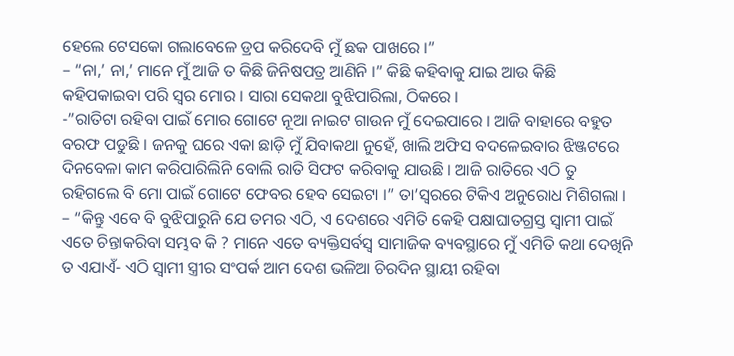ହେଲେ ଟେସକୋ ଗଲାବେଳେ ଡ୍ରପ କରିଦେବି ମୁଁ ଛକ ପାଖରେ ।”
– “ନା,’ ନା,’ ମାନେ ମୁଁ ଆଜି ତ କିଛି ଜିନିଷପତ୍ର ଆଣିନି ।” କିଛି କହିବାକୁ ଯାଇ ଆଉ କିଛି କହିପକାଇବା ପରି ସ୍ୱର ମୋର । ସାରା ସେକଥା ବୁଝିପାରିଲା, ଠିକରେ ।
-”ରାତିଟା ରହିବା ପାଇଁ ମୋର ଗୋଟେ ନୂଆ ନାଇଟ ଗାଉନ ମୁଁ ଦେଇପାରେ । ଆଜି ବାହାରେ ବହୁତ ବରଫ ପଡୁଛି । ଜନକୁ ଘରେ ଏକା ଛାଡ଼ି ମୁଁ ଯିବାକଥା ନୁହେଁ, ଖାଲି ଅଫିସ ବଦଳେଇବାର ଝିଞ୍ଜଟରେ ଦିନବେଳା କାମ କରିପାରିଲିନି ବୋଲି ରାତି ସିଫଟ କରିବାକୁ ଯାଉଛି । ଆଜି ରାତିରେ ଏଠି ତୁ ରହିଗଲେ ବି ମୋ ପାଇଁ ଗୋଟେ ଫେବର ହେବ ସେଇଟା ।” ତା’ସ୍ୱରରେ ଟିକିଏ ଅନୁରୋଧ ମିଶିଗଲା ।
– “କିନ୍ତୁ ଏବେ ବି ବୁଝିପାରୁନି ଯେ ତମର ଏଠି, ଏ ଦେଶରେ ଏମିତି କେହି ପକ୍ଷାଘାତଗ୍ରସ୍ତ ସ୍ୱାମୀ ପାଇଁ ଏତେ ଚିନ୍ତାକରିବା ସମ୍ଭବ କି ? ମାନେ ଏତେ ବ୍ୟକ୍ତିସର୍ବସ୍ୱ ସାମାଜିକ ବ୍ୟବସ୍ଥାରେ ମୁଁ ଏମିତି କଥା ଦେଖିନି ତ ଏଯାଏଁ- ଏଠି ସ୍ୱାମୀ ସ୍ତ୍ରୀର ସଂପର୍କ ଆମ ଦେଶ ଭଳିଆ ଚିରଦିନ ସ୍ଥାୟୀ ରହିବା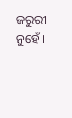ଜରୁରୀ ନୁହେଁ ।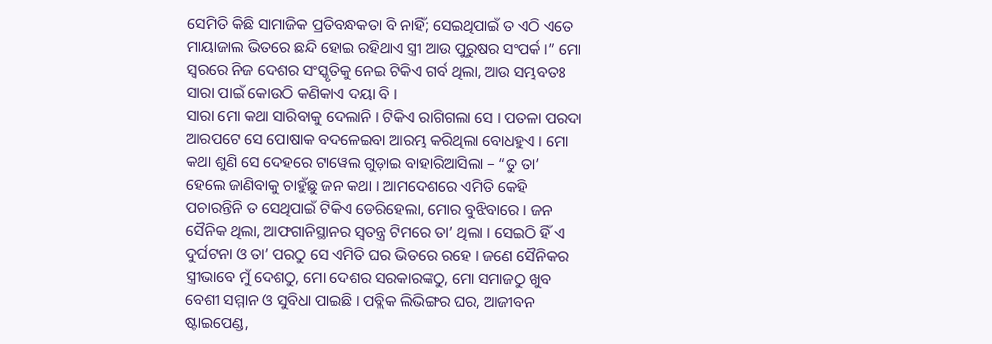ସେମିତି କିଛି ସାମାଜିକ ପ୍ରତିବନ୍ଧକତା ବି ନାହିଁ; ସେଇଥିପାଇଁ ତ ଏଠି ଏତେ ମାୟାଜାଲ ଭିତରେ ଛନ୍ଦି ହୋଇ ରହିଥାଏ ସ୍ତ୍ରୀ ଆଉ ପୁରୁଷର ସଂପର୍କ ।” ମୋ ସ୍ୱରରେ ନିଜ ଦେଶର ସଂସ୍କୃତିକୁ ନେଇ ଟିକିଏ ଗର୍ବ ଥିଲା, ଆଉ ସମ୍ଭବତଃ ସାରା ପାଇଁ କୋଉଠି କଣିକାଏ ଦୟା ବି ।
ସାରା ମୋ କଥା ସାରିବାକୁ ଦେଲାନି । ଟିକିଏ ରାଗିଗଲା ସେ । ପତଳା ପରଦା ଆରପଟେ ସେ ପୋଷାକ ବଦଳେଇବା ଆରମ୍ଭ କରିଥିଲା ବୋଧହୁଏ । ମୋ କଥା ଶୁଣି ସେ ଦେହରେ ଟାୱେଲ ଗୁଡ଼ାଇ ବାହାରିଆସିଲା – “ତୁ ତା’ ହେଲେ ଜାଣିବାକୁ ଚାହୁଁଛୁ ଜନ କଥା । ଆମଦେଶରେ ଏମିତି କେହି ପଚାରନ୍ତିନି ତ ସେଥିପାଇଁ ଟିକିଏ ଡେରିହେଲା, ମୋର ବୁଝିବାରେ । ଜନ ସୈନିକ ଥିଲା, ଆଫଗାନିସ୍ଥାନର ସ୍ୱତନ୍ତ୍ର ଟିମରେ ତା’ ଥିଲା । ସେଇଠି ହିଁ ଏ ଦୁର୍ଘଟନା ଓ ତା’ ପରଠୁ ସେ ଏମିତି ଘର ଭିତରେ ରହେ । ଜଣେ ସୈନିକର ସ୍ତ୍ରୀଭାବେ ମୁଁ ଦେଶଠୁ, ମୋ ଦେଶର ସରକାରଙ୍କଠୁ, ମୋ ସମାଜଠୁ ଖୁବ ବେଶୀ ସମ୍ମାନ ଓ ସୁବିଧା ପାଇଛି । ପବ୍ଲିକ ଲିଭିଙ୍ଗର ଘର, ଆଜୀବନ ଷ୍ଟାଇପେଣ୍ଡ,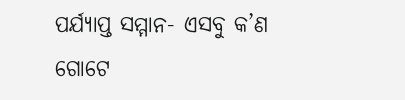ପର୍ଯ୍ୟାପ୍ତ ସମ୍ମାନ- ଏସବୁ କ’ଣ ଗୋଟେ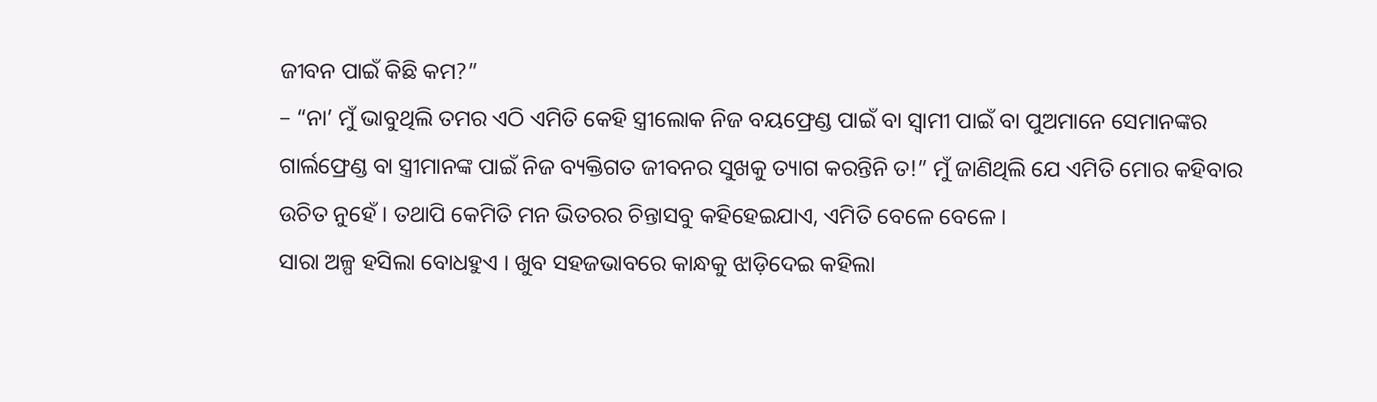ଜୀବନ ପାଇଁ କିଛି କମ?”
– “ନା’ ମୁଁ ଭାବୁଥିଲି ତମର ଏଠି ଏମିତି କେହି ସ୍ତ୍ରୀଲୋକ ନିଜ ବୟଫ୍ରେଣ୍ଡ ପାଇଁ ବା ସ୍ୱାମୀ ପାଇଁ ବା ପୁଅମାନେ ସେମାନଙ୍କର ଗାର୍ଲଫ୍ରେଣ୍ଡ ବା ସ୍ତ୍ରୀମାନଙ୍କ ପାଇଁ ନିଜ ବ୍ୟକ୍ତିଗତ ଜୀବନର ସୁଖକୁ ତ୍ୟାଗ କରନ୍ତିନି ତ!” ମୁଁ ଜାଣିଥିଲି ଯେ ଏମିତି ମୋର କହିବାର ଉଚିତ ନୁହେଁ । ତଥାପି କେମିତି ମନ ଭିତରର ଚିନ୍ତାସବୁ କହିହେଇଯାଏ, ଏମିତି ବେଳେ ବେଳେ ।
ସାରା ଅଳ୍ପ ହସିଲା ବୋଧହୁଏ । ଖୁବ ସହଜଭାବରେ କାନ୍ଧକୁ ଝାଡ଼ିଦେଇ କହିଲା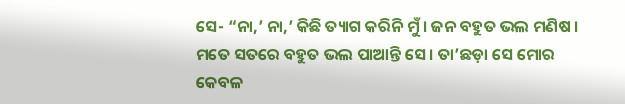ସେ- “ନା,’ ନା,’ କିଛି ତ୍ୟାଗ କରିନି ମୁଁ । ଜନ ବହୁତ ଭଲ ମଣିଷ । ମତେ ସତରେ ବହୁତ ଭଲ ପାଆନ୍ତି ସେ । ତା’ଛଡ଼ା ସେ ମୋର କେବଳ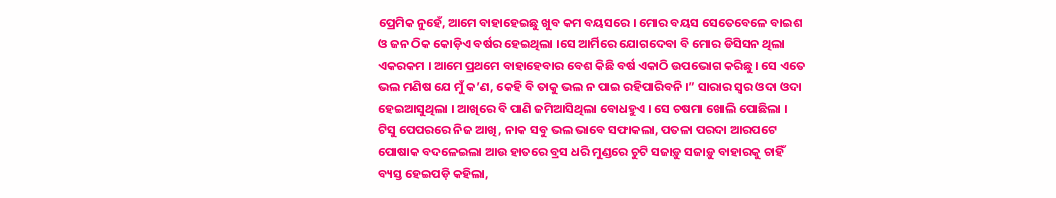ପ୍ରେମିକ ନୁହେଁ, ଆମେ ବାହାହେଇଛୁ ଖୁବ କମ ବୟସରେ । ମୋର ବୟସ ସେତେବେଳେ ବାଇଶ ଓ ଜନ ଠିକ କୋଡ଼ିଏ ବର୍ଷର ହେଇଥିଲା ।ସେ ଆର୍ମିରେ ଯୋଗଦେବା ବି ମୋର ଡିସିସନ ଥିଲା ଏକରକମ । ଆମେ ପ୍ରଥମେ ବାହାହେବାର ବେଶ କିଛି ବର୍ଷ ଏକାଠି ଉପଭୋଗ କରିଛୁ । ସେ ଏତେ ଭଲ ମଣିଷ ଯେ ମୁଁ କ’ଣ, କେହି ବି ତାକୁ ଭଲ ନ ପାଇ ରହିପାରିବନି ।” ସାରାର ସ୍ୱର ଓଦା ଓଦା ହେଇଆସୁଥିଲା । ଆଖିରେ ବି ପାଣି ଜମିଆସିଥିଲା ବୋଧହୁଏ । ସେ ଚଷମା ଖୋଲି ପୋଛିଲା । ଟିସୁ ପେପରରେ ନିଜ ଆଖି, ନାକ ସବୁ ଭଲ ଭାବେ ସଫାକଲା, ପତଳା ପରଦା ଆରପଟେ ପୋଷାକ ବଦଳେଇଲା ଆଉ ହାତରେ ବ୍ରସ ଧରି ମୁଣ୍ଡରେ ଚୁଟି ସଜାଡ଼ୁ ସଜାଡ଼ୁ ବାହାରକୁ ଚାହିଁ ବ୍ୟସ୍ତ ହେଇପଡ଼ି କହିଲା,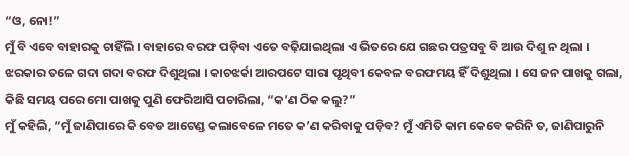“ଓ, ନୋ!”
ମୁଁ ବି ଏବେ ବାହାରକୁ ଚାହିଁଲି । ବାହାରେ ବରଫ ପଡ଼ିବା ଏତେ ବଢ଼ିଯାଇଥିଲା ଏ ଭିତରେ ଯେ ଗଛର ପତ୍ରସବୁ ବି ଆଉ ଦିଶୁ ନ ଥିଲା । ଝରକାର ତଳେ ଗଦା ଗଦା ବରଫ ଦିଶୁଥିଲା । କାଚଝର୍କା ଆରପଟେ ସାରା ପୃଥିବୀ କେବଳ ବରଫମୟ ହିଁ ଦିଶୁଥିଲା । ସେ ଜନ ପାଖକୁ ଗଲା, କିଛି ସମୟ ପରେ ମୋ ପାଖକୁ ପୁଣି ଫେରିଆସି ପଚାରିଲା, “କ’ଣ ଠିକ କଲୁ?”
ମୁଁ କହିଲି, “ମୁଁ ଜାଣିପାରେ କି ବେଡ ଆଟେଣ୍ଡ କଲାବେଳେ ମତେ କ’ଣ କରିବାକୁ ପଡ଼ିବ? ମୁଁ ଏମିତି କାମ କେବେ କରିନି ତ, ଜାଣିପାରୁନି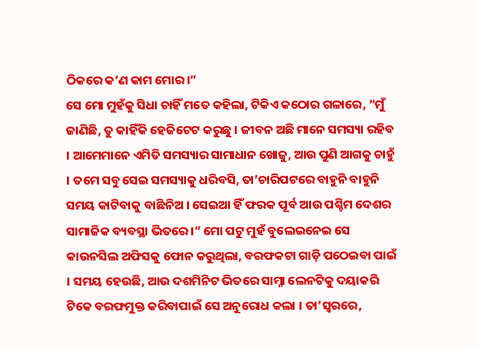ଠିକରେ କ’ଣ କାମ ମୋର ।”
ସେ ମୋ ମୁହଁକୁ ସିଧା ଚାହିଁ ମତେ କହିଲା, ଟିକିଏ କଠୋର ଗଳାରେ, “ମୁଁ ଜାଣିଛି, ତୁ କାହିଁକି ହେଜିଟେଟ କରୁଛୁ । ଜୀବନ ଅଛି ମାନେ ସମସ୍ୟା ରହିବ । ଆମେମାନେ ଏମିତି ସମସ୍ୟାର ସାମାଧାନ ଖୋଜୁ, ଆଉ ପୁଣି ଆଗକୁ ଚାହୁଁ । ତମେ ସବୁ ସେଇ ସମସ୍ୟାକୁ ଧରିବସି, ତା’ଚାରିପଟରେ ବାହୁନି ବାହୁନି ସମୟ କାଟିବାକୁ ବାଛିନିଅ । ସେଇଆ ହିଁ ଫରକ ପୂର୍ବ ଆଉ ପଶ୍ଚିମ ଦେଶର ସାମାଜିକ ବ୍ୟବସ୍ଥା ଭିତରେ ।” ମୋ ପଟୁ ମୁହଁ ବୁଲେଇନେଇ ସେ କାଉନସିଲ ଅଫିସକୁ ଫୋନ କରୁଥିଲା, ବରଫକଟା ଗାଡ଼ି ପଠେଇବା ପାଇଁ । ସମୟ ହେଉଛି, ଆଉ ଦଶମିନିଟ ଭିତରେ ସାମ୍ନା ଲେନଟିକୁ ଦୟାକରି ଟିକେ ବରଫମୁକ୍ତ କରିବାପାଇଁ ସେ ଅନୁରୋଧ କଲା । ତା’ସ୍ୱରରେ,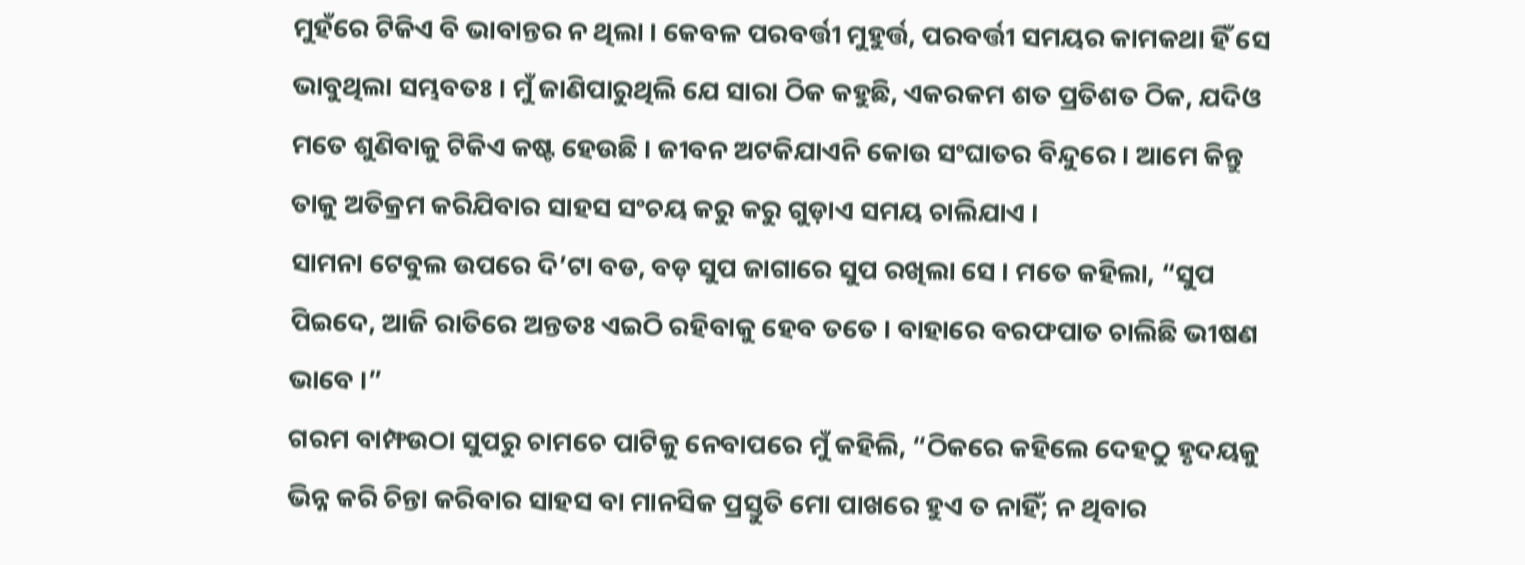ମୁହଁରେ ଟିକିଏ ବି ଭାବାନ୍ତର ନ ଥିଲା । କେବଳ ପରବର୍ତ୍ତୀ ମୁହୁର୍ତ୍ତ, ପରବର୍ତ୍ତୀ ସମୟର କାମକଥା ହିଁ ସେ ଭାବୁଥିଲା ସମ୍ଭବତଃ । ମୁଁ ଜାଣିପାରୁଥିଲି ଯେ ସାରା ଠିକ କହୁଛି, ଏକରକମ ଶତ ପ୍ରତିଶତ ଠିକ, ଯଦିଓ ମତେ ଶୁଣିବାକୁ ଟିକିଏ କଷ୍ଟ ହେଉଛି । ଜୀବନ ଅଟକିଯାଏନି କୋଉ ସଂଘାତର ବିନ୍ଦୁରେ । ଆମେ କିନ୍ତୁ ତାକୁ ଅତିକ୍ରମ କରିଯିବାର ସାହସ ସଂଚୟ କରୁ କରୁ ଗୁଡ଼ାଏ ସମୟ ଚାଲିଯାଏ ।
ସାମନା ଟେବୁଲ ଉପରେ ଦି’ଟା ବଡ, ବଡ଼ ସୁପ ଜାଗାରେ ସୁପ ରଖିଲା ସେ । ମତେ କହିଲା, “ସୁପ ପିଇଦେ, ଆଜି ରାତିରେ ଅନ୍ତତଃ ଏଇଠି ରହିବାକୁ ହେବ ତତେ । ବାହାରେ ବରଫପାତ ଚାଲିଛି ଭୀଷଣ ଭାବେ ।”
ଗରମ ବାମ୍ଫଉଠା ସୁପରୁ ଚାମଚେ ପାଟିକୁ ନେବାପରେ ମୁଁ କହିଲି, “ଠିକରେ କହିଲେ ଦେହଠୁ ହୃଦୟକୁ ଭିନ୍ନ କରି ଚିନ୍ତା କରିବାର ସାହସ ବା ମାନସିକ ପ୍ରସ୍ତୁତି ମୋ ପାଖରେ ହୁଏ ତ ନାହିଁ; ନ ଥିବାର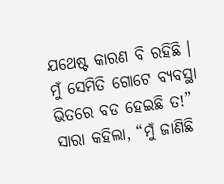ଯଥେଷ୍ଟ କାରଣ ବି ରହିଛି । ମୁଁ ସେମିତି ଗୋଟେ ବ୍ୟବସ୍ଥା ଭିତରେ ବଡ ହେଇଛି ତ!”
ସାରା କହିଲା, “ମୁଁ ଜାଣିଛି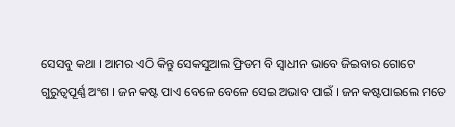ସେସବୁ କଥା । ଆମର ଏଠି କିନ୍ତୁ ସେକସୁଆଲ ଫ୍ରିଡମ ବି ସ୍ୱାଧୀନ ଭାବେ ଜିଇବାର ଗୋଟେ ଗୁରୁତ୍ୱପୂର୍ଣ୍ଣ ଅଂଶ । ଜନ କଷ୍ଟ ପାଏ ବେଳେ ବେଳେ ସେଇ ଅଭାବ ପାଇଁ । ଜନ କଷ୍ଟପାଇଲେ ମତେ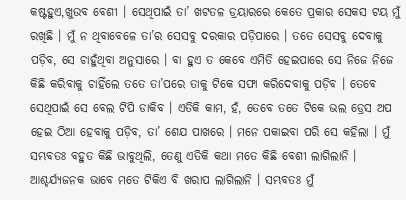କଷ୍ଟହୁଏ,ଖୁଉବ ବେଶୀ । ସେଥିପାଇଁ ତା’ ଖଟତଳ ଡ୍ରୟାରରେ କେତେ ପ୍ରକାର ସେକସ ଟୟ ମୁଁ ରଖିଛି । ମୁଁ ନ ଥିବାବେଳେ ତା’ର ସେସବୁ ଦରକାର ପଡ଼ିପାରେ । ତତେ ସେସବୁ ଦେବାକୁ ପଡ଼ିବ, ସେ ଚାହୁଁଥିବା ଅନୁସାରେ । ବା ହୁଏ ତ କେବେ ଏମିତି ହେଇପାରେ ସେ ନିଜେ ନିଜେ କିଛି କରିବାକୁ ଚାହିଁଲେ ତତେ ତା’ପରେ ତାକୁ ଟିକେ ସଫା କରିଦେବାକୁ ପଡ଼ିବ । ତେବେ ସେଥିପାଇଁ ସେ ବେଲ ଟିପି ଡାକିବ । ଏତିକି କାମ, ହଁ, ତେବେ ତତେ ଟିକେ ଭଲ ଡ୍ରେସ ଅପ ହେଇ ଠିଆ ହେବାକୁ ପଡ଼ିବ, ତା’ ଶେଯ ପାଖରେ । ମନେ ପକାଇବା ପରି ସେ କହିଲା । ମୁଁ ସମ୍ଭବତଃ ବହୁତ କିଛି ଭାବୁଥିଲି, ତେଣୁ ଏତିକି କଥା ମତେ କିଛି ବେଶୀ ଲାଗିଲାନି । ଆଶ୍ଚର୍ଯ୍ୟଜନକ ଭାବେ ମତେ ଟିକିଏ ବି ଖରାପ ଲାଗିଲାନି । ସମ୍ଭବତଃ ମୁଁ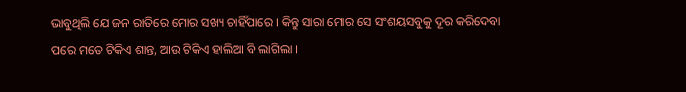ଭାବୁଥିଲି ଯେ ଜନ ରାତିରେ ମୋର ସଖ୍ୟ ଚାହିଁପାରେ । କିନ୍ତୁ ସାରା ମୋର ସେ ସଂଶୟସବୁକୁ ଦୂର କରିଦେବା ପରେ ମତେ ଟିକିଏ ଶାନ୍ତ, ଆଉ ଟିକିଏ ହାଲିଆ ବି ଲାଗିଲା ।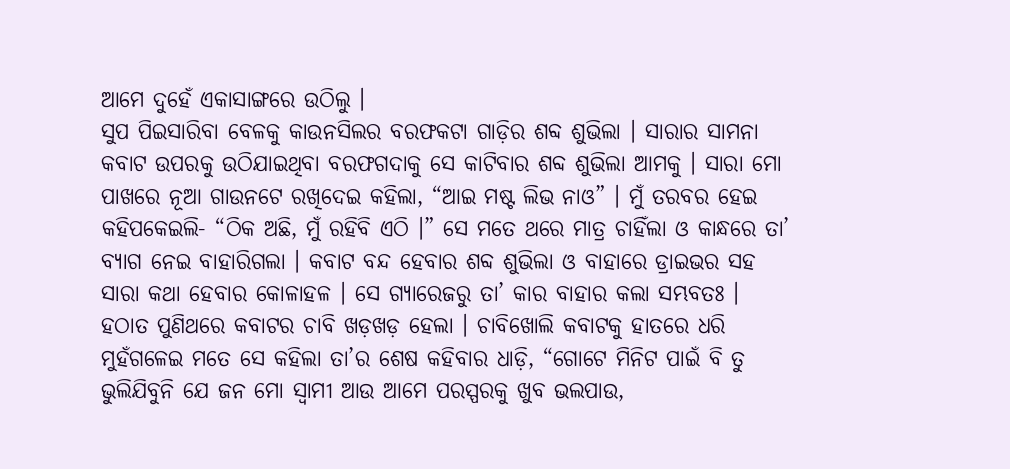ଆମେ ଦୁହେଁ ଏକାସାଙ୍ଗରେ ଉଠିଲୁ ।
ସୁପ ପିଇସାରିବା ବେଳକୁ କାଉନସିଲର ବରଫକଟା ଗାଡ଼ିର ଶବ୍ଦ ଶୁଭିଲା । ସାରାର ସାମନା କବାଟ ଉପରକୁ ଉଠିଯାଇଥିବା ବରଫଗଦାକୁ ସେ କାଟିବାର ଶବ୍ଦ ଶୁଭିଲା ଆମକୁ । ସାରା ମୋ ପାଖରେ ନୂଆ ଗାଉନଟେ ରଖିଦେଇ କହିଲା, “ଆଇ ମଷ୍ଟ ଲିଭ ନାଓ” । ମୁଁ ତରବର ହେଇ କହିପକେଇଲି- “ଠିକ ଅଛି, ମୁଁ ରହିବି ଏଠି ।” ସେ ମତେ ଥରେ ମାତ୍ର ଚାହିଁଲା ଓ କାନ୍ଧରେ ତା’ ବ୍ୟାଗ ନେଇ ବାହାରିଗଲା । କବାଟ ବନ୍ଦ ହେବାର ଶବ୍ଦ ଶୁଭିଲା ଓ ବାହାରେ ଡ୍ରାଇଭର ସହ ସାରା କଥା ହେବାର କୋଳାହଳ । ସେ ଗ୍ୟାରେଜରୁ ତା’ କାର ବାହାର କଲା ସମ୍ଭବତଃ । ହଠାତ ପୁଣିଥରେ କବାଟର ଚାବି ଖଡ଼ଖଡ଼ ହେଲା । ଚାବିଖୋଲି କବାଟକୁ ହାତରେ ଧରି ମୁହଁଗଳେଇ ମତେ ସେ କହିଲା ତା’ର ଶେଷ କହିବାର ଧାଡ଼ି, “ଗୋଟେ ମିନିଟ ପାଇଁ ବି ତୁ ଭୁଲିଯିବୁନି ଯେ ଜନ ମୋ ସ୍ୱାମୀ ଆଉ ଆମେ ପରସ୍ପରକୁ ଖୁବ ଭଲପାଉ,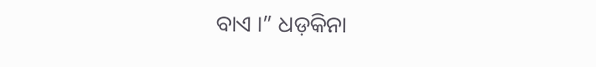ବାଏ ।” ଧଡ଼କିନା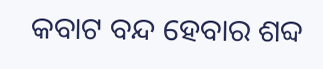କବାଟ ବନ୍ଦ ହେବାର ଶବ୍ଦ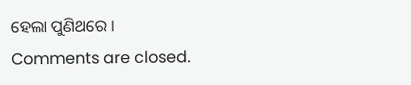ହେଲା ପୁଣିଥରେ ।
Comments are closed.